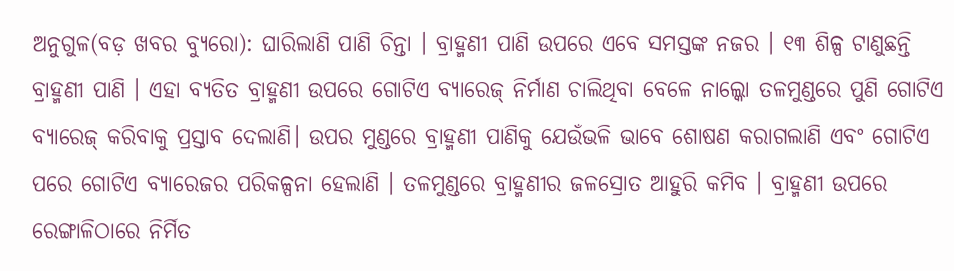ଅନୁଗୁଳ(ବଡ଼ ଖବର ବ୍ୟୁରୋ): ଘାରିଲାଣି ପାଣି ଚିନ୍ତା । ବ୍ରାହ୍ମଣୀ ପାଣି ଉପରେ ଏବେ ସମସ୍ତଙ୍କ ନଜର । ୧୩ ଶିଳ୍ପ ଟାଣୁଛନ୍ତି ବ୍ରାହ୍ମଣୀ ପାଣି । ଏହା ବ୍ୟତିତ ବ୍ରାହ୍ମଣୀ ଉପରେ ଗୋଟିଏ ବ୍ୟାରେଜ୍ ନିର୍ମାଣ ଚାଲିଥିବା ବେଳେ ନାଲ୍କୋ ତଳମୁଣ୍ଡରେ ପୁଣି ଗୋଟିଏ ବ୍ୟାରେଜ୍ କରିବାକୁ ପ୍ରସ୍ତାବ ଦେଲାଣି। ଉପର ମୁଣ୍ଡରେ ବ୍ରାହ୍ମଣୀ ପାଣିକୁ ଯେଉଁଭଳି ଭାବେ ଶୋଷଣ କରାଗଲାଣି ଏବଂ ଗୋଟିଏ ପରେ ଗୋଟିଏ ବ୍ୟାରେଜର ପରିକଳ୍ପନା ହେଲାଣି । ତଳମୁଣ୍ଡରେ ବ୍ରାହ୍ମଣୀର ଜଳସ୍ରୋତ ଆହୁରି କମିବ । ବ୍ରାହ୍ମଣୀ ଉପରେ ରେଙ୍ଗାଳିଠାରେ ନିର୍ମିତ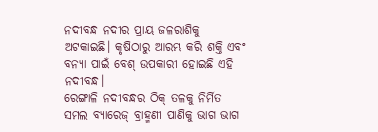ନଦୀବନ୍ଧ ନଦୀର ପ୍ରାୟ ଜଳରାଶିକୁ ଅଟକାଇଛି। କୃଷିଠାରୁ ଆରମ୍ଭ କରି ଶକ୍ତି ଏବଂ ବନ୍ୟା ପାଇଁ ବେଶ୍ ଉପକାରୀ ହୋଇଛି ଏହି ନଦୀବନ୍ଧ।
ରେଙ୍ଗାଳି ନଦୀବନ୍ଧର ଠିକ୍ ତଳକୁ ନିର୍ମିତ ସମଲ ବ୍ୟାରେଜ୍ ବ୍ରାହ୍ମଣୀ ପାଣିକୁ ଭାଗ ଭାଗ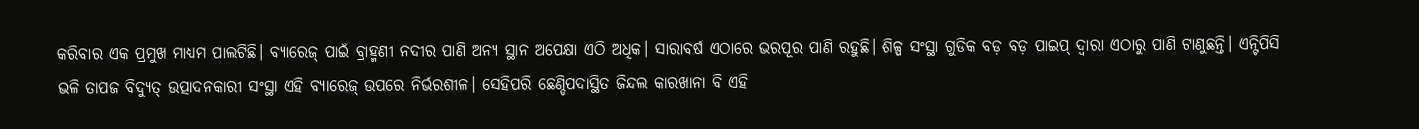କରିବାର ଏକ ପ୍ରମୁଖ ମାଧ୍ୟମ ପାଲଟିଛି। ବ୍ୟାରେଜ୍ ପାଇଁ ବ୍ରାହ୍ମଣୀ ନଦୀର ପାଣି ଅନ୍ୟ ସ୍ଥାନ ଅପେକ୍ଷା ଏଠି ଅଧିକ। ସାରାବର୍ଷ ଏଠାରେ ଭରପୂର ପାଣି ରହୁଛି। ଶିଳ୍ପ ସଂସ୍ଥା ଗୁଡିକ ବଡ଼ ବଡ଼ ପାଇପ୍ ଦ୍ୱାରା ଏଠାରୁ ପାଣି ଟାଣୁଛନ୍ତି। ଏନ୍ଟିପିସି ଭଳି ତାପଜ ବିଦ୍ୟୁତ୍ ଉତ୍ପାଦନକାରୀ ସଂସ୍ଥା ଏହି ବ୍ୟାରେଜ୍ ଉପରେ ନିର୍ଭରଶୀଳ। ସେହିପରି ଛେଣ୍ଡିପଦାସ୍ଥିତ ଜିନ୍ଦଲ କାରଖାନା ବି ଏହି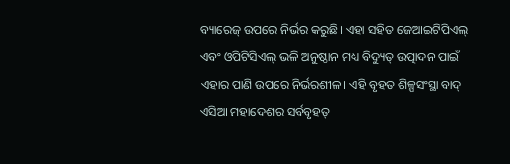ବ୍ୟାରେଜ୍ ଉପରେ ନିର୍ଭର କରୁଛି। ଏହା ସହିତ ଜେଆଇଟିପିଏଲ୍ ଏବଂ ଓପିଟିସିଏଲ୍ ଭଳି ଅନୁଷ୍ଠାନ ମଧ୍ୟ ବିଦ୍ୟୁତ୍ ଉତ୍ପାଦନ ପାଇଁ ଏହାର ପାଣି ଉପରେ ନିର୍ଭରଶୀଳ। ଏହି ବୃହତ ଶିଳ୍ପସଂସ୍ଥା ବାଦ୍ ଏସିଆ ମହାଦେଶର ସର୍ବବୃହତ୍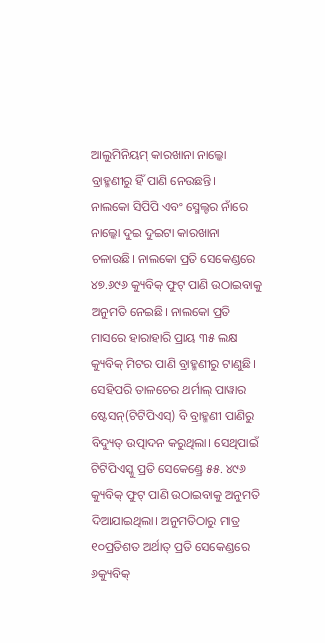ଆଲୁମିନିୟମ୍ କାରଖାନା ନାଲ୍କୋ ବ୍ରାହ୍ମଣୀରୁ ହିଁ ପାଣି ନେଉଛନ୍ତି।
ନାଲକୋ ସିପିପି ଏବଂ ସ୍ମେଲ୍ଟର ନାଁରେ ନାଲ୍କୋ ଦୁଇ ଦୁଇଟା କାରଖାନା ଚଳାଉଛି। ନାଲକୋ ପ୍ରତି ସେକେଣ୍ଡରେ ୪୭.୬୯୬ କ୍ୟୁବିକ୍ ଫୁଟ୍ ପାଣି ଉଠାଇବାକୁ ଅନୁମତି ନେଇଛି। ନାଲକୋ ପ୍ରତି ମାସରେ ହାରାହାରି ପ୍ରାୟ ୩୫ ଲକ୍ଷ କ୍ୟୁବିକ୍ ମିଟର ପାଣି ବ୍ରାହ୍ମଣୀରୁ ଟାଣୁଛି। ସେହିପରି ତାଳଚେର ଥର୍ମାଲ୍ ପାୱାର ଷ୍ଟେସନ୍(ଟିଟିପିଏସ୍) ବି ବ୍ରାହ୍ମଣୀ ପାଣିରୁ ବିଦ୍ୟୁତ୍ ଉତ୍ପାଦନ କରୁଥିଲା। ସେଥିପାଇଁ ଟିଟିପିଏସ୍କୁ ପ୍ରତି ସେକେଣ୍ଡ୍ରେ ୫୫. ୪୯୬ କ୍ୟୁବିକ୍ ଫୁଟ୍ ପାଣି ଉଠାଇବାକୁ ଅନୁମତି ଦିଆଯାଇଥିଲା। ଅନୁମତିଠାରୁ ମାତ୍ର ୧୦ପ୍ରତିଶତ ଅର୍ଥାତ୍ ପ୍ରତି ସେକେଣ୍ଡରେ ୬କ୍ୟୁବିକ୍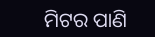ମିଟର ପାଣି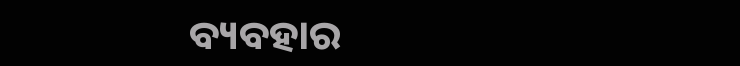ବ୍ୟବହାର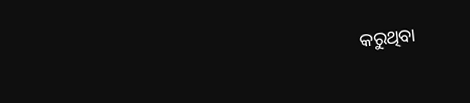କରୁଥିବା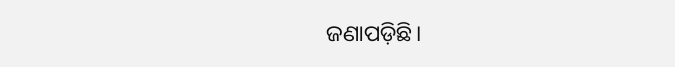ଜଣାପଡ଼ିଛି।